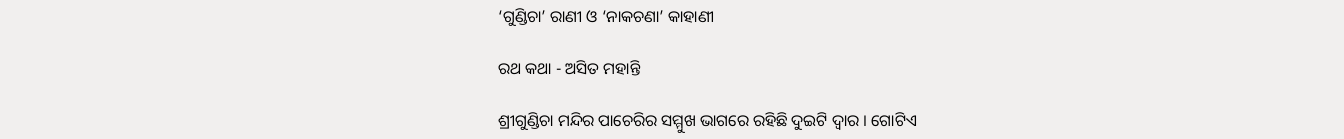‘ଗୁଣ୍ଡିଚା’ ରାଣୀ ଓ ‘ନାକଚଣା’ କାହାଣୀ

ରଥ କଥା - ଅସିତ ମହାନ୍ତି

ଶ୍ରୀଗୁଣ୍ଡିଚା ମନ୍ଦିର ପାଚେରିର ସମ୍ମୁଖ ଭାଗରେ ରହିଛି ଦୁଇଟି ଦ୍ୱାର । ଗୋଟିଏ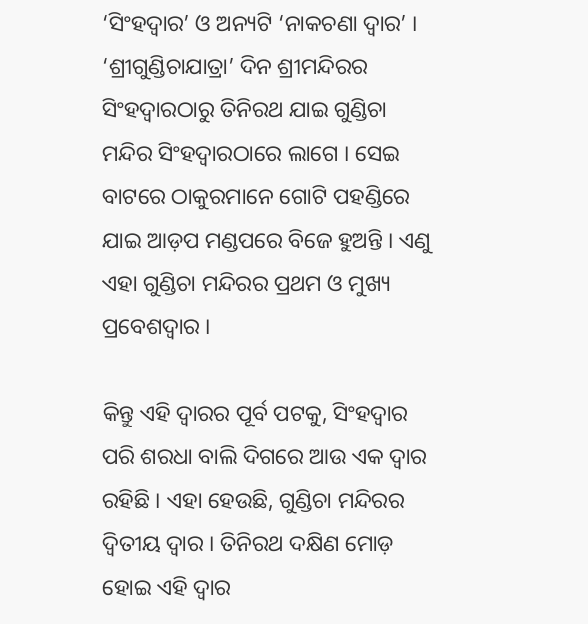‘ସିଂହଦ୍ୱାର’ ଓ ଅନ୍ୟଟି ‘ନାକଚଣା ଦ୍ୱାର’ । ‘ଶ୍ରୀଗୁଣ୍ଡିଚାଯାତ୍ରା’ ଦିନ ଶ୍ରୀମନ୍ଦିରର ସିଂହଦ୍ୱାରଠାରୁ ତିନିରଥ ଯାଇ ଗୁଣ୍ଡିଚା ମନ୍ଦିର ସିଂହଦ୍ୱାରଠାରେ ଲାଗେ । ସେଇ ବାଟରେ ଠାକୁରମାନେ ଗୋଟି ପହଣ୍ଡିରେ ଯାଇ ଆଡ଼ପ ମଣ୍ଡପରେ ବିଜେ ହୁଅନ୍ତି । ଏଣୁ ଏହା ଗୁଣ୍ଡିଚା ମନ୍ଦିରର ପ୍ରଥମ ଓ ମୁଖ୍ୟ ପ୍ରବେଶଦ୍ୱାର ।

କିନ୍ତୁ ଏହି ଦ୍ୱାରର ପୂର୍ବ ପଟକୁ, ସିଂହଦ୍ୱାର ପରି ଶରଧା ବାଲି ଦିଗରେ ଆଉ ଏକ ଦ୍ୱାର ରହିଛି । ଏହା ହେଉଛି, ଗୁଣ୍ଡିଚା ମନ୍ଦିରର ଦ୍ୱିତୀୟ ଦ୍ୱାର । ତିନିରଥ ଦକ୍ଷିଣ ମୋଡ଼ ହୋଇ ଏହି ଦ୍ୱାର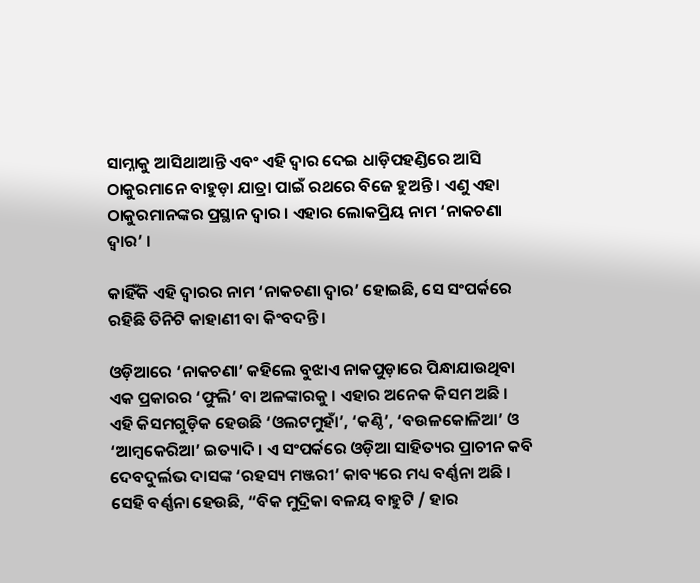ସାମ୍ନାକୁ ଆସିଥାଆନ୍ତି ଏବଂ ଏହି ଦ୍ୱାର ଦେଇ ଧାଡ଼ିପହଣ୍ଡିରେ ଆସି ଠାକୁରମାନେ ବାହୁଡ଼ା ଯାତ୍ରା ପାଇଁ ରଥରେ ବିଜେ ହୁଅନ୍ତି । ଏଣୁ ଏହା ଠାକୁରମାନଙ୍କର ପ୍ରସ୍ଥାନ ଦ୍ୱାର । ଏହାର ଲୋକପ୍ରିୟ ନାମ ‘ନାକଚଣା ଦ୍ୱାର’ ।

କାହିଁକି ଏହି ଦ୍ୱାରର ନାମ ‘ନାକଚଣା ଦ୍ୱାର’ ହୋଇଛି, ସେ ସଂପର୍କରେ ରହିଛି ତିନିଟି କାହାଣୀ ବା କିଂବଦନ୍ତି ।

ଓଡ଼ିଆରେ ‘ନାକଚଣା’ କହିଲେ ବୁଝାଏ ନାକପୁଡ଼ାରେ ପିନ୍ଧାଯାଉଥିବା ଏକ ପ୍ରକାରର ‘ଫୁଲି’ ବା ଅଳଙ୍କାରକୁ । ଏହାର ଅନେକ କିସମ ଅଛି । ଏହି କିସମଗୁଡ଼ିକ ହେଉଛି ‘ଓଲଟମୁହାଁ’, ‘କଣ୍ଠି’, ‘ବଉଳକୋଳିଆ’ ଓ ‘ଆମ୍ବକେରିଆ’ ଇତ୍ୟାଦି । ଏ ସଂପର୍କରେ ଓଡ଼ିଆ ସାହିତ୍ୟର ପ୍ରାଚୀନ କବି ଦେବଦୁର୍ଲଭ ଦାସଙ୍କ ‘ରହସ୍ୟ ମଞ୍ଜରୀ’ କାବ୍ୟରେ ମଧ୍ୟ ବର୍ଣ୍ଣନା ଅଛି । ସେହି ବର୍ଣ୍ଣନା ହେଉଛି, “ବିକ ମୁଦ୍ରିକା ବଳୟ ବାହୁଟି / ହାର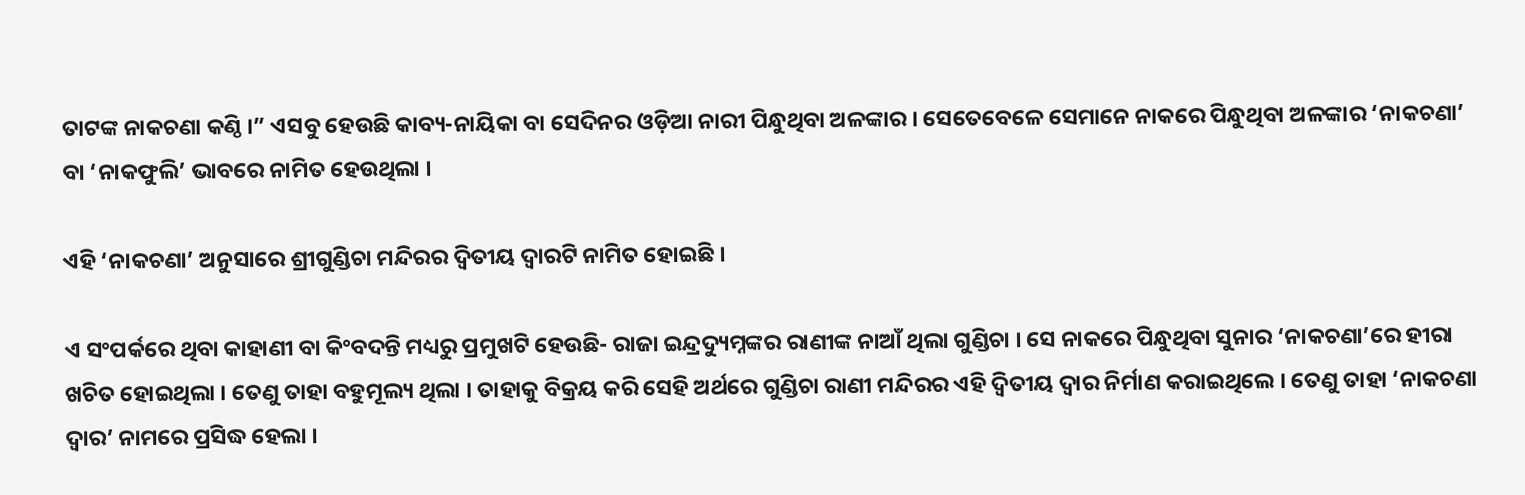ତାଟଙ୍କ ନାକଚଣା କଣ୍ଠି ।” ଏସବୁ ହେଉଛି କାବ୍ୟ-ନାୟିକା ବା ସେଦିନର ଓଡ଼ିଆ ନାରୀ ପିନ୍ଧୁଥିବା ଅଳଙ୍କାର । ସେତେବେଳେ ସେମାନେ ନାକରେ ପିନ୍ଧୁଥିବା ଅଳଙ୍କାର ‘ନାକଚଣା’ ବା ‘ନାକଫୁଲି’ ଭାବରେ ନାମିତ ହେଉଥିଲା ।

ଏହି ‘ନାକଚଣା’ ଅନୁସାରେ ଶ୍ରୀଗୁଣ୍ଡିଚା ମନ୍ଦିରର ଦ୍ୱିତୀୟ ଦ୍ୱାରଟି ନାମିତ ହୋଇଛି ।

ଏ ସଂପର୍କରେ ଥିବା କାହାଣୀ ବା କିଂବଦନ୍ତି ମଧ୍ୟରୁ ପ୍ରମୁଖଟି ହେଉଛି- ରାଜା ଇନ୍ଦ୍ରଦ୍ୟୁମ୍ନଙ୍କର ରାଣୀଙ୍କ ନାଆଁ ଥିଲା ଗୁଣ୍ଡିଚା । ସେ ନାକରେ ପିନ୍ଧୁଥିବା ସୁନାର ‘ନାକଚଣା’ରେ ହୀରା ଖଚିତ ହୋଇଥିଲା । ତେଣୁ ତାହା ବହୁମୂଲ୍ୟ ଥିଲା । ତାହାକୁ ବିକ୍ରୟ କରି ସେହି ଅର୍ଥରେ ଗୁଣ୍ଡିଚା ରାଣୀ ମନ୍ଦିରର ଏହି ଦ୍ୱିତୀୟ ଦ୍ୱାର ନିର୍ମାଣ କରାଇଥିଲେ । ତେଣୁ ତାହା ‘ନାକଚଣା ଦ୍ୱାର’ ନାମରେ ପ୍ରସିଦ୍ଧ ହେଲା ।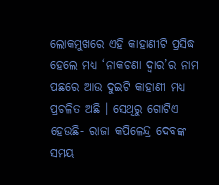ଲୋକମୁଖରେ ଏହି କାହାଣୀଟି ପ୍ରସିଦ୍ଧ ହେଲେ ମଧ୍ୟ ‘ନାକଚଣା ଦ୍ୱାର’ର ନାମ ପଛରେ ଆଉ ଦୁଇଟି କାହାଣୀ ମଧ୍ୟ ପ୍ରଚଳିତ ଅଛି । ସେଥିରୁ ଗୋଟିଏ ହେଉଛି- ରାଜା କପିଳେନ୍ଦ୍ର ଦେବଙ୍କ ସମୟ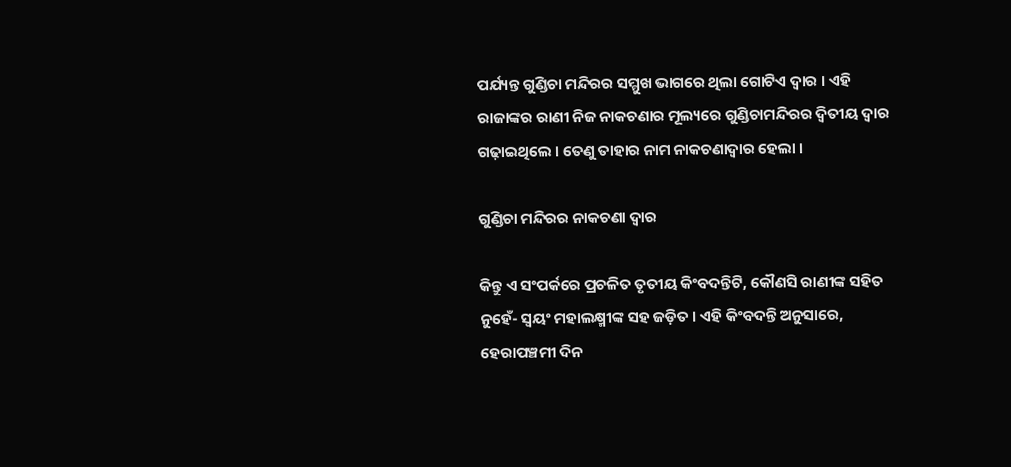ପର୍ଯ୍ୟନ୍ତ ଗୁଣ୍ଡିଚା ମନ୍ଦିରର ସମ୍ମୁଖ ଭାଗରେ ଥିଲା ଗୋଟିଏ ଦ୍ୱାର । ଏହି ରାଜାଙ୍କର ରାଣୀ ନିଜ ନାକଚଣାର ମୂଲ୍ୟରେ ଗୁଣ୍ଡିଚାମନ୍ଦିରର ଦ୍ୱିତୀୟ ଦ୍ୱାର ଗଢ଼ାଇଥିଲେ । ତେଣୁ ତାହାର ନାମ ନାକଚଣାଦ୍ୱାର ହେଲା ।

ଗୁଣ୍ଡିଚା ମନ୍ଦିରର ନାକଚଣା ଦ୍ବାର

କିନ୍ତୁ ଏ ସଂପର୍କରେ ପ୍ରଚଳିତ ତୃତୀୟ କିଂବଦନ୍ତିଟି, କୌଣସି ରାଣୀଙ୍କ ସହିତ ନୁହେଁ- ସ୍ୱୟଂ ମହାଲକ୍ଷ୍ମୀଙ୍କ ସହ ଜଡ଼ିତ । ଏହି କିଂବଦନ୍ତି ଅନୁସାରେ, ହେରାପଞ୍ଚମୀ ଦିନ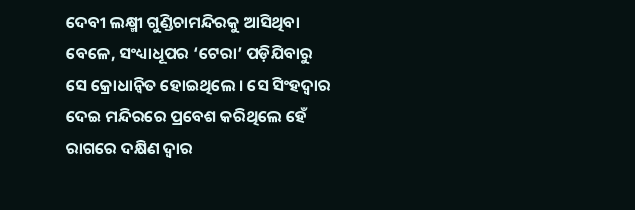ଦେବୀ ଲକ୍ଷ୍ମୀ ଗୁଣ୍ଡିଚାମନ୍ଦିରକୁ ଆସିଥିବା ବେଳେ, ସଂଧ୍ୟାଧୂପର ‘ଟେରା’ ପଡ଼ିଯିବାରୁ ସେ କ୍ରୋଧାନ୍ୱିତ ହୋଇଥିଲେ । ସେ ସିଂହଦ୍ୱାର ଦେଇ ମନ୍ଦିରରେ ପ୍ରବେଶ କରିଥିଲେ ହେଁ ରାଗରେ ଦକ୍ଷିଣ ଦ୍ୱାର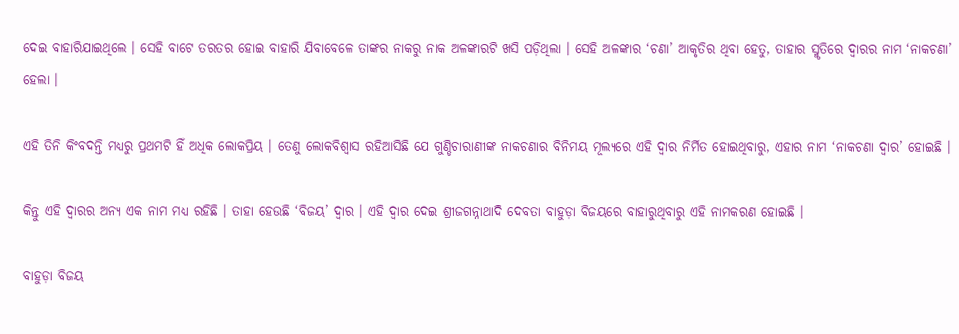ଦେଇ ବାହାରିଯାଇଥିଲେ । ସେହି ବାଟେ ତରତର ହୋଇ ବାହାରି ଯିବାବେଳେ ତାଙ୍କର ନାକରୁ ନାକ ଅଳଙ୍କାରଟି ଖସି ପଡ଼ିଥିଲା । ସେହି ଅଳଙ୍କାର ‘ଚଣା’ ଆକୃତିର ଥିବା ହେତୁ, ତାହାର ସ୍ମୃତିରେ ଦ୍ୱାରର ନାମ ‘ନାକଚଣା’ ହେଲା ।

ଏହି ତିନି କିଂବଦନ୍ତି ମଧ୍ୟରୁ ପ୍ରଥମଟି ହିଁ ଅଧିକ ଲୋକପ୍ରିୟ । ତେଣୁ ଲୋକବିଶ୍ୱାସ ରହିଆସିଛି ଯେ ଗୁଣ୍ଡିଚାରାଣୀଙ୍କ ନାକଚଣାର ବିନିମୟ ମୂଲ୍ୟରେ ଏହି ଦ୍ୱାର ନିର୍ମିତ ହୋଇଥିବାରୁ, ଏହାର ନାମ ‘ନାକଚଣା ଦ୍ୱାର’ ହୋଇଛି ।

କିନ୍ତୁ ଏହି ଦ୍ୱାରର ଅନ୍ୟ ଏକ ନାମ ମଧ୍ୟ ରହିଛି । ତାହା ହେଉଛି ‘ବିଜୟ’ ଦ୍ୱାର । ଏହି ଦ୍ୱାର ଦେଇ ଶ୍ରୀଜଗନ୍ନାଥାଦି ଦେବତା ବାହୁଡ଼ା ବିଜୟରେ ବାହାରୁଥିବାରୁ ଏହି ନାମକରଣ ହୋଇଛି ।

ବାହୁଡ଼ା ବିଜୟ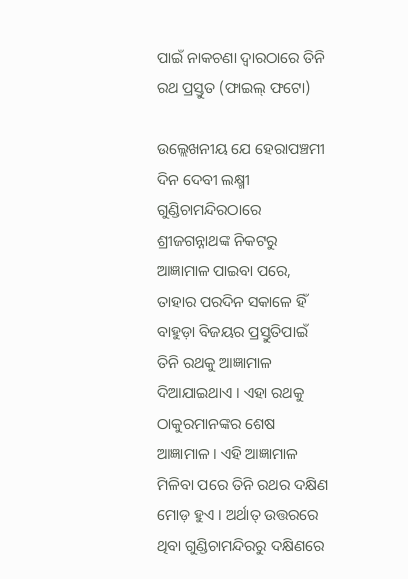ପାଇଁ ନାକଚଣା ଦ୍ଵାରଠାରେ ତିନି ରଥ ପ୍ରସ୍ତୁତ (ଫାଇଲ୍ ଫଟୋ)

ଉଲ୍ଲେଖନୀୟ ଯେ ହେରାପଞ୍ଚମୀ ଦିନ ଦେବୀ ଲକ୍ଷ୍ମୀ ଗୁଣ୍ଡିଚାମନ୍ଦିରଠାରେ ଶ୍ରୀଜଗନ୍ନାଥଙ୍କ ନିକଟରୁ ଆଜ୍ଞାମାଳ ପାଇବା ପରେ, ତାହାର ପରଦିନ ସକାଳେ ହିଁ ବାହୁଡ଼ା ବିଜୟର ପ୍ରସ୍ତୁତିପାଇଁ ତିନି ରଥକୁ ଆଜ୍ଞାମାଳ ଦିଆଯାଇଥାଏ । ଏହା ରଥକୁ ଠାକୁରମାନଙ୍କର ଶେଷ ଆଜ୍ଞାମାଳ । ଏହି ଆଜ୍ଞାମାଳ ମିଳିବା ପରେ ତିନି ରଥର ଦକ୍ଷିଣ ମୋଡ଼ ହୁଏ । ଅର୍ଥାତ୍ ଉତ୍ତରରେ ଥିବା ଗୁଣ୍ଡିଚାମନ୍ଦିରରୁ ଦକ୍ଷିଣରେ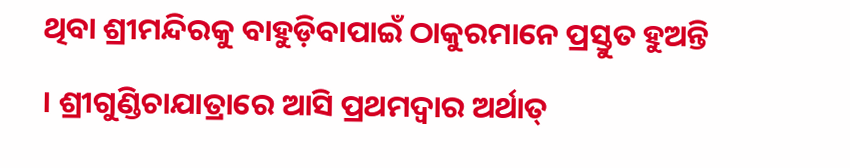ଥିବା ଶ୍ରୀମନ୍ଦିରକୁ ବାହୁଡ଼ିବାପାଇଁ ଠାକୁରମାନେ ପ୍ରସ୍ତୁତ ହୁଅନ୍ତି । ଶ୍ରୀଗୁଣ୍ଡିଚାଯାତ୍ରାରେ ଆସି ପ୍ରଥମଦ୍ୱାର ଅର୍ଥାତ୍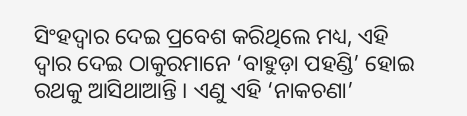ସିଂହଦ୍ୱାର ଦେଇ ପ୍ରବେଶ କରିଥିଲେ ମଧ୍ୟ, ଏହି ଦ୍ୱାର ଦେଇ ଠାକୁରମାନେ ‘ବାହୁଡ଼ା ପହଣ୍ଡି’ ହୋଇ ରଥକୁ ଆସିଥାଆନ୍ତି । ଏଣୁ ଏହି ‘ନାକଚଣା’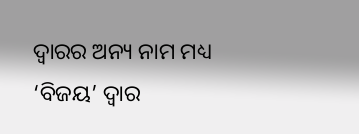ଦ୍ୱାରର ଅନ୍ୟ ନାମ ମଧ୍ୟ ‘ବିଜୟ’ ଦ୍ୱାର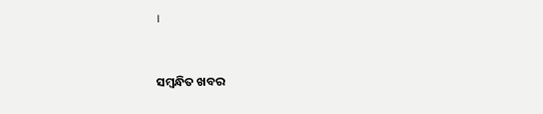।



ସମ୍ବନ୍ଧିତ ଖବର